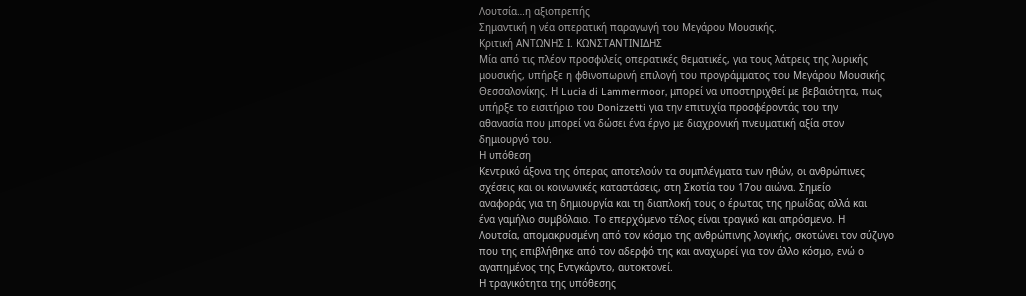Λουτσία…η αξιοπρεπής
Σημαντική η νέα οπερατική παραγωγή του Μεγάρου Μουσικής.
Κριτική ΑΝΤΩΝΗΣ Ι. ΚΩΝΣΤΑΝΤΙΝΙΔΗΣ
Μία από τις πλέον προσφιλείς οπερατικές θεματικές, για τους λάτρεις της λυρικής
μουσικής, υπήρξε η φθινοπωρινή επιλογή του προγράμματος του Μεγάρου Μουσικής
Θεσσαλονίκης. Η Lucia di Lammermoor, μπορεί να υποστηριχθεί με βεβαιότητα, πως
υπήρξε το εισιτήριο του Donizzetti για την επιτυχία προσφέροντάς του την
αθανασία που μπορεί να δώσει ένα έργο με διαχρονική πνευματική αξία στον
δημιουργό του.
Η υπόθεση
Κεντρικό άξονα της όπερας αποτελούν τα συμπλέγματα των ηθών, οι ανθρώπινες
σχέσεις και οι κοινωνικές καταστάσεις, στη Σκοτία του 17ου αιώνα. Σημείο
αναφοράς για τη δημιουργία και τη διαπλοκή τους ο έρωτας της ηρωίδας αλλά και
ένα γαμήλιο συμβόλαιο. Το επερχόμενο τέλος είναι τραγικό και απρόσμενο. Η
Λουτσία, απομακρυσμένη από τον κόσμο της ανθρώπινης λογικής, σκοτώνει τον σύζυγο
που της επιβλήθηκε από τον αδερφό της και αναχωρεί για τον άλλο κόσμο, ενώ ο
αγαπημένος της Εντγκάρντο, αυτοκτονεί.
Η τραγικότητα της υπόθεσης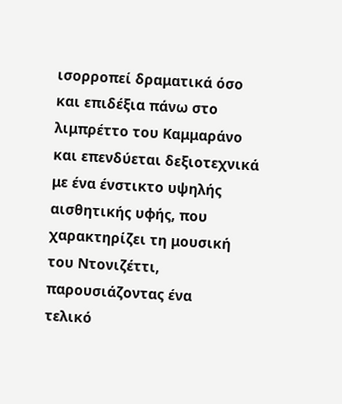ισορροπεί δραματικά όσο και επιδέξια πάνω στο
λιμπρέττο του Καμμαράνο και επενδύεται δεξιοτεχνικά με ένα ένστικτο υψηλής
αισθητικής υφής, που χαρακτηρίζει τη μουσική του Ντονιζέττι, παρουσιάζοντας ένα
τελικό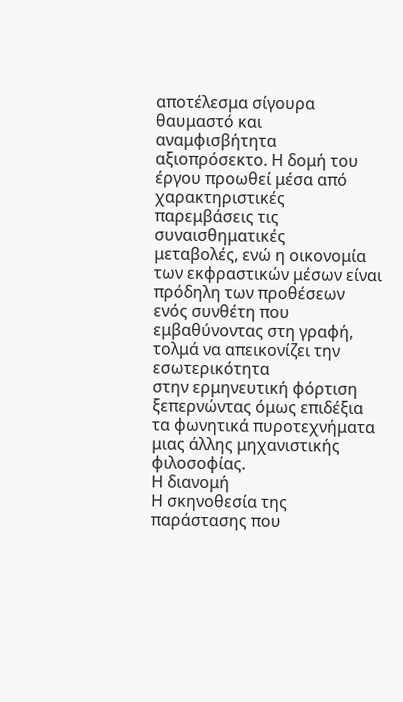αποτέλεσμα σίγουρα θαυμαστό και αναμφισβήτητα αξιοπρόσεκτο. Η δομή του
έργου προωθεί μέσα από χαρακτηριστικές παρεμβάσεις τις συναισθηματικές
μεταβολές, ενώ η οικονομία των εκφραστικών μέσων είναι πρόδηλη των προθέσεων
ενός συνθέτη που εμβαθύνοντας στη γραφή, τολμά να απεικονίζει την εσωτερικότητα
στην ερμηνευτική φόρτιση ξεπερνώντας όμως επιδέξια τα φωνητικά πυροτεχνήματα
μιας άλλης μηχανιστικής φιλοσοφίας.
Η διανομή
Η σκηνοθεσία της παράστασης που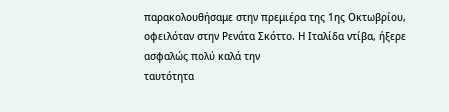παρακολουθήσαμε στην πρεμιέρα της 1ης Οκτωβρίου,
οφειλόταν στην Ρενάτα Σκόττο. Η Ιταλίδα ντίβα, ήξερε ασφαλώς πολύ καλά την
ταυτότητα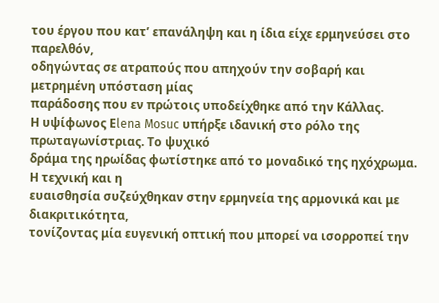του έργου που κατ’ επανάληψη και η ίδια είχε ερμηνεύσει στο παρελθόν,
οδηγώντας σε ατραπούς που απηχούν την σοβαρή και μετρημένη υπόσταση μίας
παράδοσης που εν πρώτοις υποδείχθηκε από την Κάλλας.
Η υψίφωνος Εlena Mosuc υπήρξε ιδανική στο ρόλο της πρωταγωνίστριας. Το ψυχικό
δράμα της ηρωίδας φωτίστηκε από το μοναδικό της ηχόχρωμα. Η τεχνική και η
ευαισθησία συζεύχθηκαν στην ερμηνεία της αρμονικά και με διακριτικότητα,
τονίζοντας μία ευγενική οπτική που μπορεί να ισορροπεί την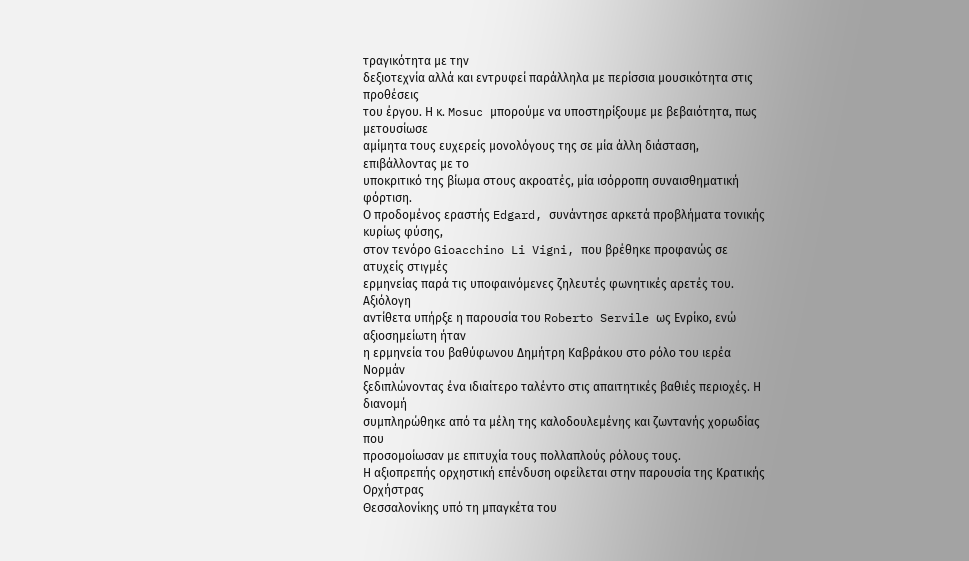τραγικότητα με την
δεξιοτεχνία αλλά και εντρυφεί παράλληλα με περίσσια μουσικότητα στις προθέσεις
του έργου. Η κ. Mosuc μπορούμε να υποστηρίξουμε με βεβαιότητα, πως μετουσίωσε
αμίμητα τους ευχερείς μονολόγους της σε μία άλλη διάσταση, επιβάλλοντας με το
υποκριτικό της βίωμα στους ακροατές, μία ισόρροπη συναισθηματική φόρτιση.
Ο προδομένος εραστής Edgard, συνάντησε αρκετά προβλήματα τονικής κυρίως φύσης,
στον τενόρο Gioacchino Li Vigni, που βρέθηκε προφανώς σε ατυχείς στιγμές
ερμηνείας παρά τις υποφαινόμενες ζηλευτές φωνητικές αρετές του. Αξιόλογη
αντίθετα υπήρξε η παρουσία του Roberto Servile ως Ενρίκο, ενώ αξιοσημείωτη ήταν
η ερμηνεία του βαθύφωνου Δημήτρη Καβράκου στο ρόλο του ιερέα Νορμάν
ξεδιπλώνοντας ένα ιδιαίτερο ταλέντο στις απαιτητικές βαθιές περιοχές. Η διανομή
συμπληρώθηκε από τα μέλη της καλοδουλεμένης και ζωντανής χορωδίας που
προσομοίωσαν με επιτυχία τους πολλαπλούς ρόλους τους.
Η αξιοπρεπής ορχηστική επένδυση οφείλεται στην παρουσία της Κρατικής Ορχήστρας
Θεσσαλονίκης υπό τη μπαγκέτα του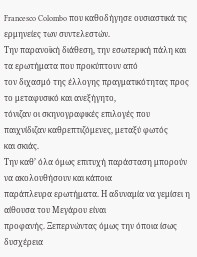Francesco Colombo που καθοδήγησε ουσιαστικά τις
ερμηνείες των συντελεστών.
Την παρανοϊκή διάθεση, την εσωτερική πάλη και τα ερωτήματα που προκύπτουν από
τον διχασμό της έλλογης πραγματικότητας προς το μεταφυσικό και ανεξήγητο,
τόνιζαν οι σκηνογραφικές επιλογές που παιχνίδιζαν καθρεπτιζόμενες, μεταξύ φωτός
και σκιάς.
Την καθ’ όλα όμως επιτυχή παράσταση μπορούν να ακολουθήσουν και κάποια
παράπλευρα ερωτήματα. Η αδυναμία να γεμίσει η αίθουσα του Μεγάρου είναι
προφανής. Ξεπερνώντας όμως την όποια ίσως δυσχέρεια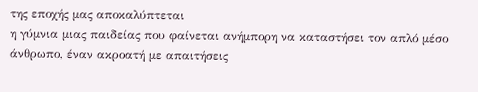της εποχής μας αποκαλύπτεται
η γύμνια μιας παιδείας που φαίνεται ανήμπορη να καταστήσει τον απλό μέσο
άνθρωπο, έναν ακροατή με απαιτήσεις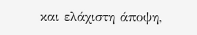και ελάχιστη άποψη,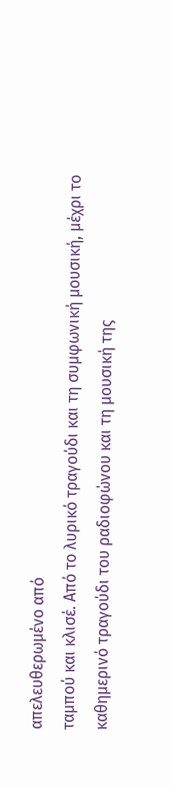απελευθερωμένο από
ταμπού και κλισέ. Από το λυρικό τραγούδι και τη συμφωνική μουσική, μέχρι το
καθημερινό τραγούδι του ραδιοφώνου και τη μουσική της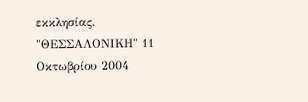εκκλησίας.
"ΘΕΣΣΑΛΟΝΙΚΗ" 11 Οκτωβρίου 2004